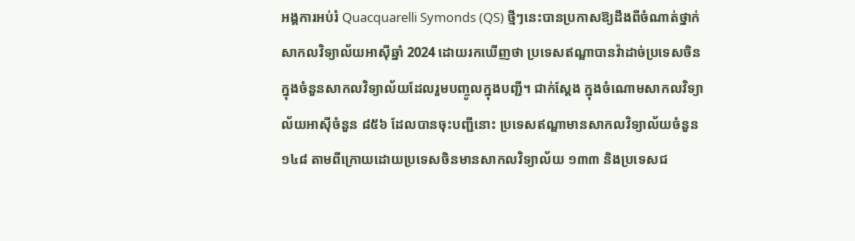អង្គការអប់រំ Quacquarelli Symonds (QS) ថ្មីៗនេះបានប្រកាសឱ្យដឹងពីចំណាត់ថ្នាក់សាកលវិទ្យាល័យអាស៊ីឆ្នាំ 2024 ដោយរកឃើញថា ប្រទេសឥណ្ឌាបានវ៉ាដាច់ប្រទេសចិនក្នុងចំនួនសាកលវិទ្យាល័យដែលរួមបញ្ចូលក្នុងបញ្ជី។ ជាក់ស្តែង ក្នុងចំណោមសាកលវិទ្យាល័យអាស៊ីចំនួន ៨៥៦ ដែលបានចុះបញ្ជីនោះ ប្រទេសឥណ្ឌាមានសាកលវិទ្យាល័យចំនួន ១៤៨ តាមពីក្រោយដោយប្រទេសចិនមានសាកលវិទ្យាល័យ ១៣៣ និងប្រទេសជ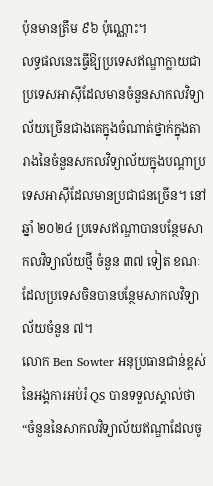ប៉ុនមានត្រឹម ៩៦ ប៉ុណ្ណោះ។
លទ្ធផលនេះធ្វើឱ្យប្រទេសឥណ្ឌាក្លាយជាប្រទេសអាស៊ីដែលមានចំនួនសាកលវិទ្យាល័យច្រើនជាងគេក្នុងចំណាត់ថ្នាក់ក្នុងតារាងនៃចំនួនសកលវិទ្យាល័យក្នុងបណ្តាប្រទេសអាស៊ីដែលមានប្រជាជនច្រើន។ នៅឆ្នាំ ២០២៤ ប្រទេសឥណ្ឌាបានបន្ថែមសាកលវិទ្យាល័យថ្មី ចំនួន ៣៧ ទៀត ខណៈដែលប្រទេសចិនបានបន្ថែមសាកលវិទ្យាល័យចំនួន ៧។
លោក Ben Sowter អនុប្រធានជាន់ខ្ពស់នៃអង្គការអប់រំ QS បានទទួលស្គាល់ថា “ចំនួននៃសាកលវិទ្យាល័យឥណ្ឌាដែលចូ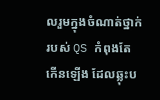លរួមក្នុងចំណាត់ថ្នាក់របស់ QS កំពុងតែកើនឡើង ដែលឆ្លុះប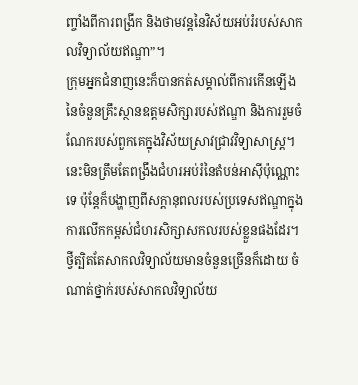ញ្ចាំងពីការពង្រីក និងថាមវន្តនៃវិស័យអប់រំរបស់សាកលវិទ្យាល័យឥណ្ឌា”។
ក្រុមអ្នកជំនាញនេះក៏បានកត់សម្គាល់ពីការកើនឡើងនៃចំនួនគ្រឹះស្ថានឧត្តមសិក្សារបស់ឥណ្ឌា និងការរួមចំណែករបស់ពួកគេក្នុងវិស័យស្រាវជ្រាវវិទ្យាសាស្ត្រ។ នេះមិនត្រឹមតែពង្រឹងជំហរអប់រំនៃតំបន់អាស៊ីប៉ុណ្ណោះទេ ប៉ុន្តែក៏បង្ហាញពីសក្ដានុពលរបស់ប្រទេសឥណ្ឌាក្នុងការលើកកម្ពស់ជំហរសិក្សាសកលរបស់ខ្លួនផងដែរ។
ថ្វីត្បិតតែសាកលវិទ្យាល័យមានចំនួនច្រើនក៏ដោយ ចំណាត់ថ្នាក់របស់សាកលវិទ្យាល័យ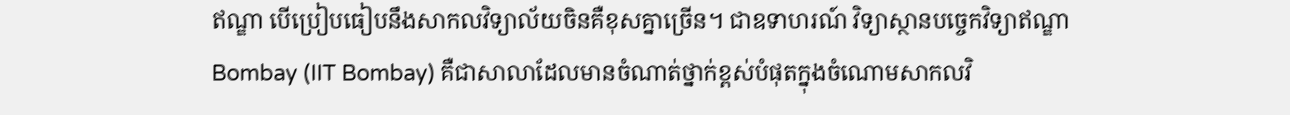ឥណ្ឌា បើប្រៀបធៀបនឹងសាកលវិទ្យាល័យចិនគឺខុសគ្នាច្រើន។ ជាឧទាហរណ៍ វិទ្យាស្ថានបច្ចេកវិទ្យាឥណ្ឌា Bombay (IIT Bombay) គឺជាសាលាដែលមានចំណាត់ថ្នាក់ខ្ពស់បំផុតក្នុងចំណោមសាកលវិ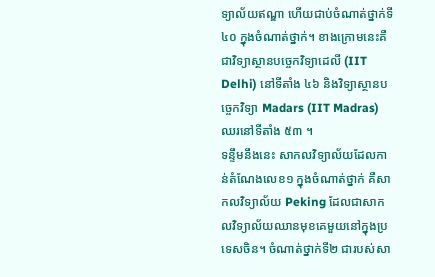ទ្យាល័យឥណ្ឌា ហើយជាប់ចំណាត់ថ្នាក់ទី ៤០ ក្នុងចំណាត់ថ្នាក់។ ខាងក្រោមនេះគឺជាវិទ្យាស្ថានបច្ចេកវិទ្យាដេលី (IIT Delhi) នៅទីតាំង ៤៦ និងវិទ្យាស្ថានបច្ចេកវិទ្យា Madars (IIT Madras) ឈរនៅទីតាំង ៥៣ ។
ទន្ទឹមនឹងនេះ សាកលវិទ្យាល័យដែលកាន់តំណែងលេខ១ ក្នុងចំណាត់ថ្នាក់ គឺសាកលវិទ្យាល័យ Peking ដែលជាសាកលវិទ្យាល័យឈានមុខគេមួយនៅក្នុងប្រទេសចិន។ ចំណាត់ថ្នាក់ទី២ ជារបស់សា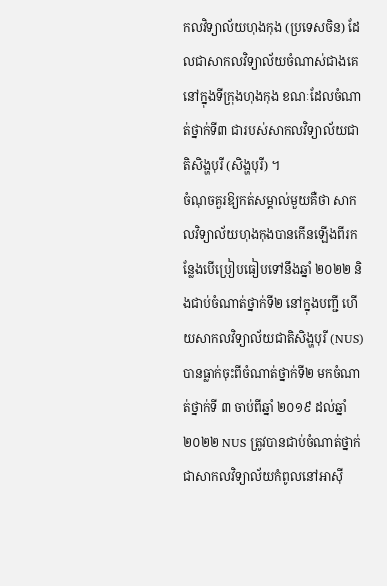កលវិទ្យាល័យហុងកុង (ប្រទេសចិន) ដែលជាសាកលវិទ្យាល័យចំណាស់ជាងគេនៅក្នុងទីក្រុងហុងកុង ខណៈដែលចំណាត់ថ្នាក់ទី៣ ជារបស់សាកលវិទ្យាល័យជាតិសិង្ហបុរី (សិង្ហបុរី) ។
ចំណុចគួរឱ្យកត់សម្គាល់មួយគឺថា សាកលវិទ្យាល័យហុងកុងបានកើនឡើងពីរកន្លែងបើប្រៀបធៀបទៅនឹងឆ្នាំ ២០២២ និងជាប់ចំណាត់ថ្នាក់ទី២ នៅក្នុងបញ្ជី ហើយសាកលវិទ្យាល័យជាតិសិង្ហបុរី (NUS) បានធ្លាក់ចុះពីចំណាត់ថ្នាក់ទី២ មកចំណាត់ថ្នាក់ទី ៣ ចាប់ពីឆ្នាំ ២០១៩ ដល់ឆ្នាំ ២០២២ NUS ត្រូវបានជាប់ចំណាត់ថ្នាក់ជាសាកលវិទ្យាល័យកំពូលនៅអាស៊ី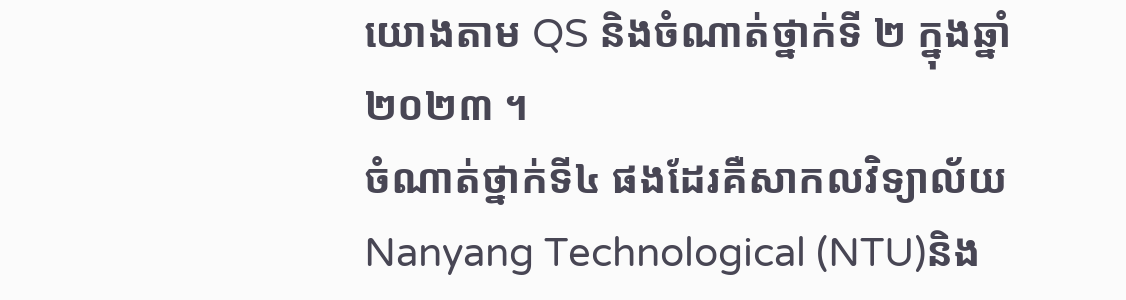យោងតាម QS និងចំណាត់ថ្នាក់ទី ២ ក្នុងឆ្នាំ ២០២៣ ។
ចំណាត់ថ្នាក់ទី៤ ផងដែរគឺសាកលវិទ្យាល័យ Nanyang Technological (NTU)និង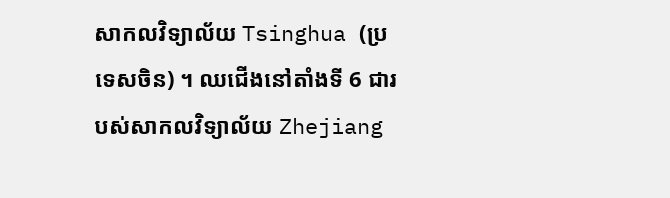សាកលវិទ្យាល័យ Tsinghua (ប្រទេសចិន) ។ ឈជើងនៅតាំងទី 6 ជារបស់សាកលវិទ្យាល័យ Zhejiang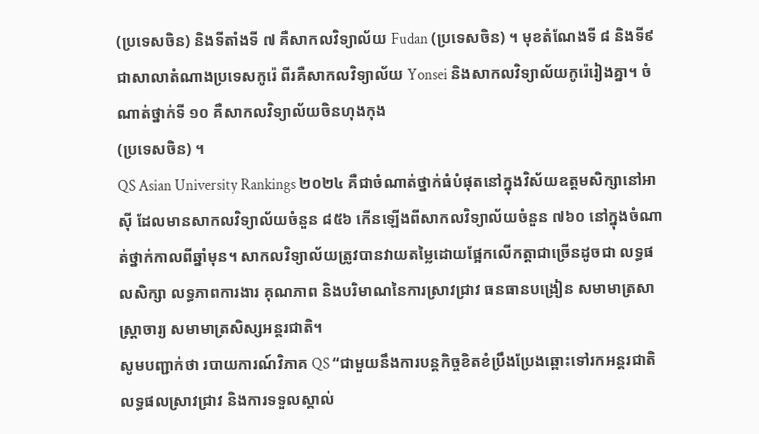(ប្រទេសចិន) និងទីតាំងទី ៧ គឺសាកលវិទ្យាល័យ Fudan (ប្រទេសចិន) ។ មុខតំណែងទី ៨ និងទី៩ ជាសាលាតំណាងប្រទេសកូរ៉េ ពីរគឺសាកលវិទ្យាល័យ Yonsei និងសាកលវិទ្យាល័យកូរ៉េរៀងគ្នា។ ចំណាត់ថ្នាក់ទី ១០ គឺសាកលវិទ្យាល័យចិនហុងកុង
(ប្រទេសចិន) ។
QS Asian University Rankings ២០២៤ គឺជាចំណាត់ថ្នាក់ធំបំផុតនៅក្នុងវិស័យឧត្តមសិក្សានៅអាស៊ី ដែលមានសាកលវិទ្យាល័យចំនួន ៨៥៦ កើនឡើងពីសាកលវិទ្យាល័យចំនួន ៧៦០ នៅក្នុងចំណាត់ថ្នាក់កាលពីឆ្នាំមុន។ សាកលវិទ្យាល័យត្រូវបានវាយតម្លៃដោយផ្អែកលើកត្តាជាច្រើនដូចជា លទ្ធផលសិក្សា លទ្ធភាពការងារ គុណភាព និងបរិមាណនៃការស្រាវជ្រាវ ធនធានបង្រៀន សមាមាត្រសាស្ត្រាចារ្យ សមាមាត្រសិស្សអន្តរជាតិ។
សូមបញ្ជាក់ថា របាយការណ៍វិភាគ QS “ជាមួយនឹងការបន្តកិច្ចខិតខំប្រឹងប្រែងឆ្ពោះទៅរកអន្តរជាតិ លទ្ធផលស្រាវជ្រាវ និងការទទួលស្គាល់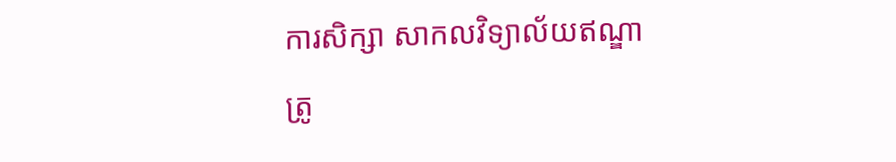ការសិក្សា សាកលវិទ្យាល័យឥណ្ឌាត្រូ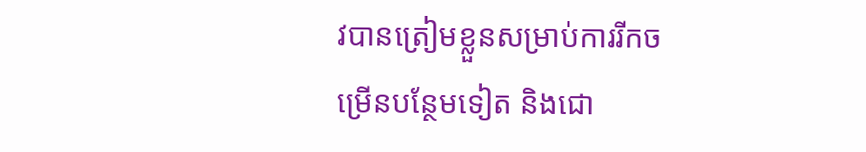វបានត្រៀមខ្លួនសម្រាប់ការរីកចម្រើនបន្ថែមទៀត និងជោ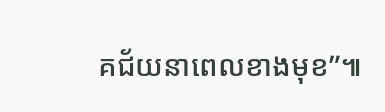គជ័យនាពេលខាងមុខ”៕